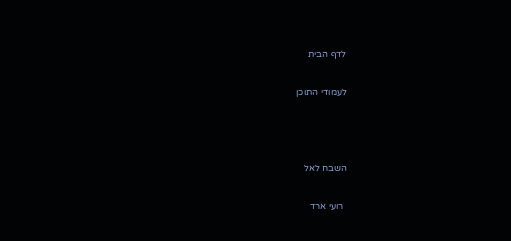לדף הבית

לעמודי התוכן



השבח לאל

 רועי ארד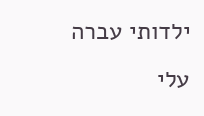ילדותי עברה עלי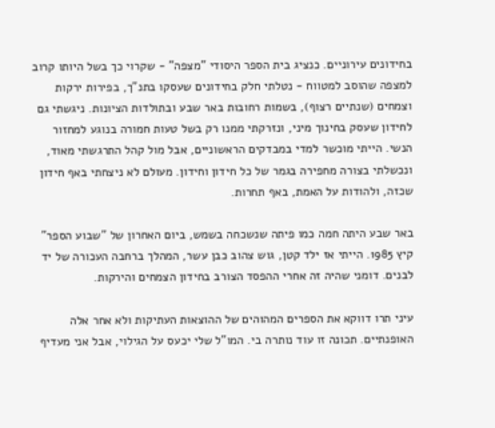בחידונים עירוניים. כנציג בית הספר היסודי "מצפה" - שקרוי כך בשל היותו קרוב למצפה שהוסב למטווח - נטלתי חלק בחידונים שעסקו בתנ"ך, בפירות ירקות וצמחים (שנתיים רצוף), בשמות רחובות באר שבע ובתולדות הציונות. ניגשתי גם לחידון שעסק בחינוך מיני, ונזרקתי ממנו רק בשל טעות חמורה בנוגע למחזור הנשי. הייתי מוכשר למדי במבדקים הראשוניים, אבל מול קהל התרגשתי מאוד, ונכשלתי בצורה מחפירה בגמר של כל חידון וחידון. מעולם לא ניצחתי באף חידון שכזה, ולהודות על האמת, באף תחרות.

באר שבע היתה חמה כמו פיתה שנשכחה בשמש, ביום האחרון של "שבוע הספר" קיץ 1985. הייתי אז ילד קטן, גוש צהוב כבן עשר, המהלך ברחבה העכורה של יד לבנים. דומני שהיה זה אחרי ההפסד הצורב בחידון הצמחים והירקות.

עיני תרו דווקא את הספרים המהוהים של ההוצאות העתיקות ולא אחר אלה האופנתיים. תכונה זו עוד נותרה בי. המו"ל שלי יכעס על הגילוי, אבל אני מעדיף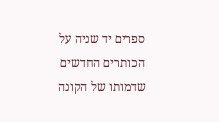ספרים יד שניה על הכותרים החדשים שדמותו של הקונה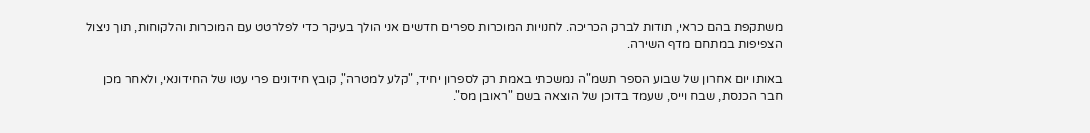משתקפת בהם כראי, תודות לברק הכריכה. לחנויות המוכרות ספרים חדשים אני הולך בעיקר כדי לפלרטט עם המוכרות והלקוחות, תוך ניצול הצפיפות במתחם מדף השירה.

באותו יום אחרון של שבוע הספר תשמ"ה נמשכתי באמת רק לספרון יחיד, "קלע למטרה", קובץ חידונים פרי עטו של החידונאי, ולאחר מכן חבר הכנסת, שבח וייס, שעמד בדוכן של הוצאה בשם "ראובן מס".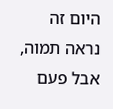היום זה נראה תמוה, אבל פעם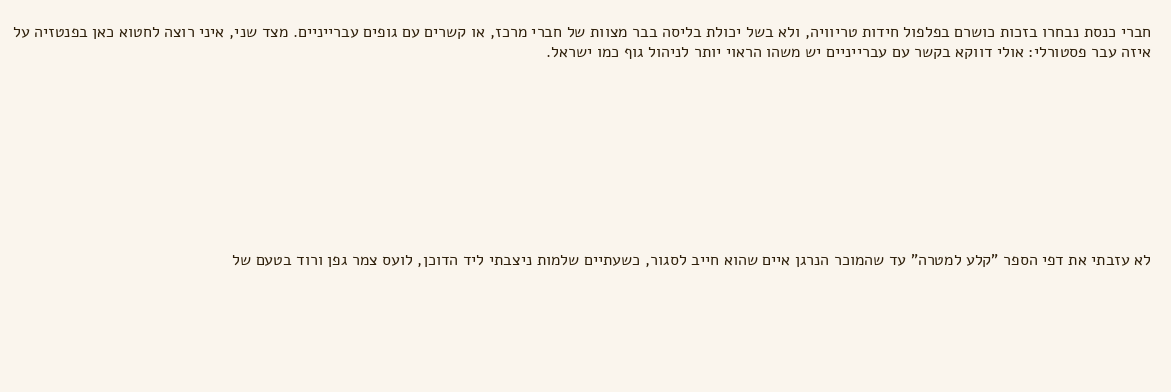חברי כנסת נבחרו בזכות כושרם בפלפול חידות טריוויה, ולא בשל יכולת בליסה בבר מצוות של חברי מרכז, או קשרים עם גופים עברייניים. מצד שני, איני רוצה לחטוא כאן בפנטזיה על איזה עבר פסטורלי: אולי דווקא בקשר עם עברייניים יש משהו הראוי יותר לניהול גוף כמו ישראל.









לא עזבתי את דפי הספר "קלע למטרה" עד שהמוכר הנרגן איים שהוא חייב לסגור, כשעתיים שלמות ניצבתי ליד הדוכן, לועס צמר גפן ורוד בטעם של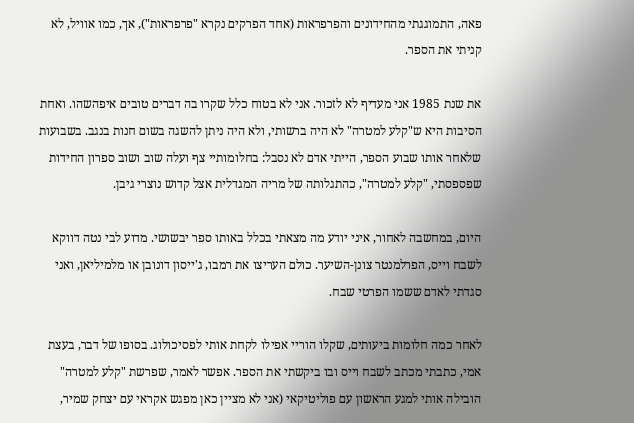פאה, התמוגגתי מהחידונים והפרפראות (אחד הפרקים נקרא "פרפראות"), אך, כמו אוויל, לא קניתי את הספר.

את שנת 1985 אני מעדיף לא לזכור. אני לא בטוח כלל שקרו בה דברים טובים איפהשהו. ואחת הסיבות היא ש"קלע למטרה" לא היה ברשותי, ולא היה ניתן להשגה בשום חנות בנגב. בשבועות שלאחר אותו שבוע הספר, הייתי אדם לא נסבל: בחלומותיי צף ועלה שוב ושוב ספרון החידות שפספסתי, "קלע למטרה", כהתגלותה של מריה המגדלית אצל קדוש נוצרי גיבן.

היום, במחשבה לאחור, איני יודע מה מצאתי בכלל באותו ספר יבשושי. מדוע לבי נטה דווקא לשבח וייס, הפרלמנטר צונן-השיער. כולם העריצו את רמבו, ג'ייסון דונובן או מלמיליאן, ואני סגדתי לאדם ששמו הפרטי שבח.

לאחר כמה חלומות ביעותים, שקלו הוריי אפילו לקחת אותי לפסיכולוג. בסופו של דבר, בעצת אמי, כתבתי מכתב לשבח וייס ובו ביקשתי את הספר. אפשר לאמר, שפרשת "קלע למטרה" הובילה אותי למגע הראשון עם פוליטיקאי (אני לא מציין כאן מפגש אקראי עם יצחק שמיר,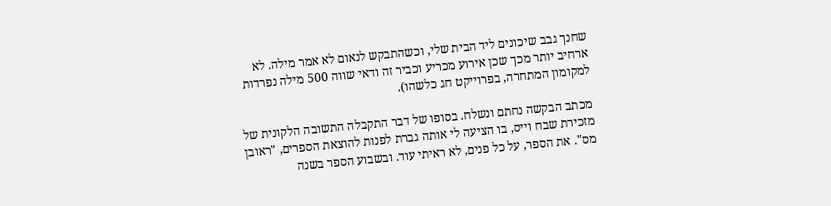שחנך גבב שיכונים ליד הבית שלי, וכשהתבקש לנאום לא אמר מילה. לא ארחיב יותר מכך שכן אירוע מכריע וכביר זה ודאי שווה 500 מילה נפרדות למקומון המתחרה, בפרוייקט חג כלשהו).

מכתב הבקשה נחתם ונשלח. בסופו של דבר התקבלה התשובה הלקונית של מזכירת שבח וייס, בו הציעה לי אותה גברת לפנות להוצאת הספרים, "ראובן מס". את הספר, על כל פנים, לא ראיתי עוד. ובשבוע הספר בשנה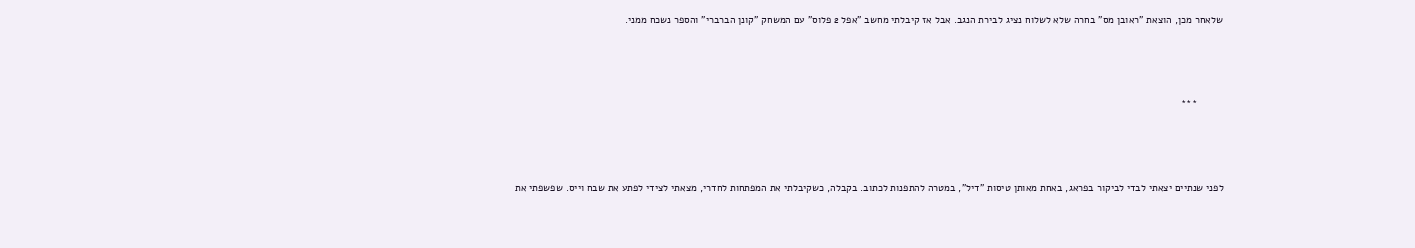שלאחר מכן, הוצאת "ראובן מס" בחרה שלא לשלוח נציג לבירת הנגב. אבל אז קיבלתי מחשב "אפל 2 פלוס" עם המשחק "קונן הברברי" והספר נשכח ממני.





         ***





לפני שנתיים יצאתי לבדי לביקור בפראג, באחת מאותן טיסות "דיל", במטרה להתפנות לכתוב. בקבלה, כשקיבלתי את המפתחות לחדרי, מצאתי לצידי לפתע את שבח וייס. שפשפתי את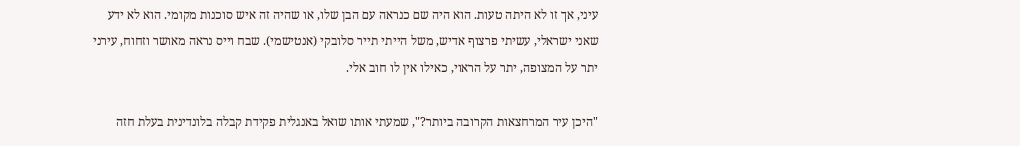עיני, אך זו לא היתה טעות. הוא היה שם כנראה עם הבן שלו, או שהיה זה איש סוכנות מקומי. הוא לא ידע שאני ישראלי, עשיתי פרצוף אדיש, משל הייתי תייר סלובקי (אנטישמי). שבח וייס נראה מאושר וזחוח, עירני יתר על המצופה, יתר על הראוי, כאילו אין לו חוב אלי.

"היכן עיר המרחצאות הקרובה ביותר?", שמעתי אותו שואל באנגלית פקידת קבלה בלונדינית בעלת חזה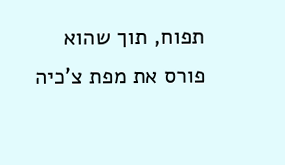תפוח, תוך שהוא פורס את מפת צ'כיה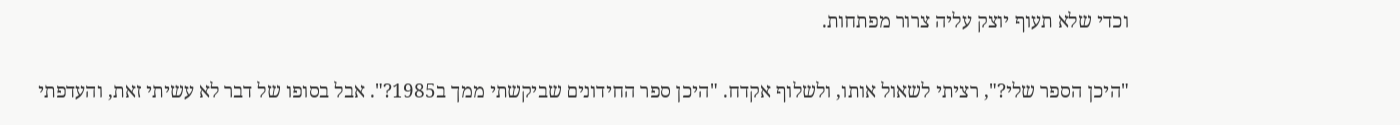וכדי שלא תעוף יוצק עליה צרור מפתחות.

"היכן הספר שלי?", רציתי לשאול אותו, ולשלוף אקדח. "היכן ספר החידונים שביקשתי ממך ב1985?". אבל בסופו של דבר לא עשיתי זאת, והעדפתי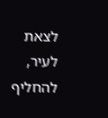לצאת לעיר, להחליף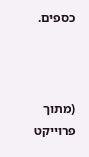כספים.



(מתוך פרוייקט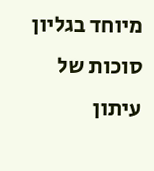מיוחד בגליון סוכות של עיתון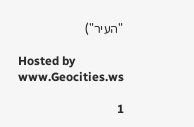"העיר")

Hosted by www.Geocities.ws

1